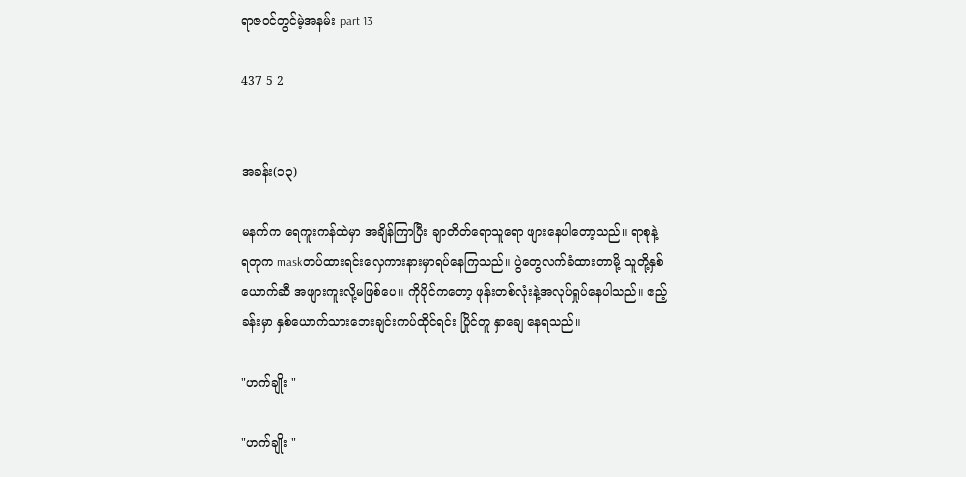ရာဇဝင်တွင်မဲ့အနမ်း part 13

437 5 2


အခန်း(၁၃)

မနက်က ရေကူးကန်ထဲမှာ အချိန်ကြာပြီး ချာတိတ်ရောသူရော ဖျားနေပါတော့သည်။ ရာစုနဲ့ ရတုက maskတပ်ထားရင်းလှေကားနားမှာရပ်နေကြသည်။ ပွဲတွေလက်ခံထားတာမို့ သူတို့နှစ်ယောက်ဆီ အဖျားကူးလို့မဖြစ်ပေ။ ကိုပိုင်ကတော့ ဖုန်းတစ်လုံးနဲ့အလုပ်ရှုပ်နေပါသည်။ ဧည့်ခန်းမှာ နှစ်ယောက်သားဘေးချင်းကပ်ထိုင်ရင်း ပြိုင်တူ နှာချေ နေရသည်။

"ဟက်ချိုး "

"ဟက်ချိုး "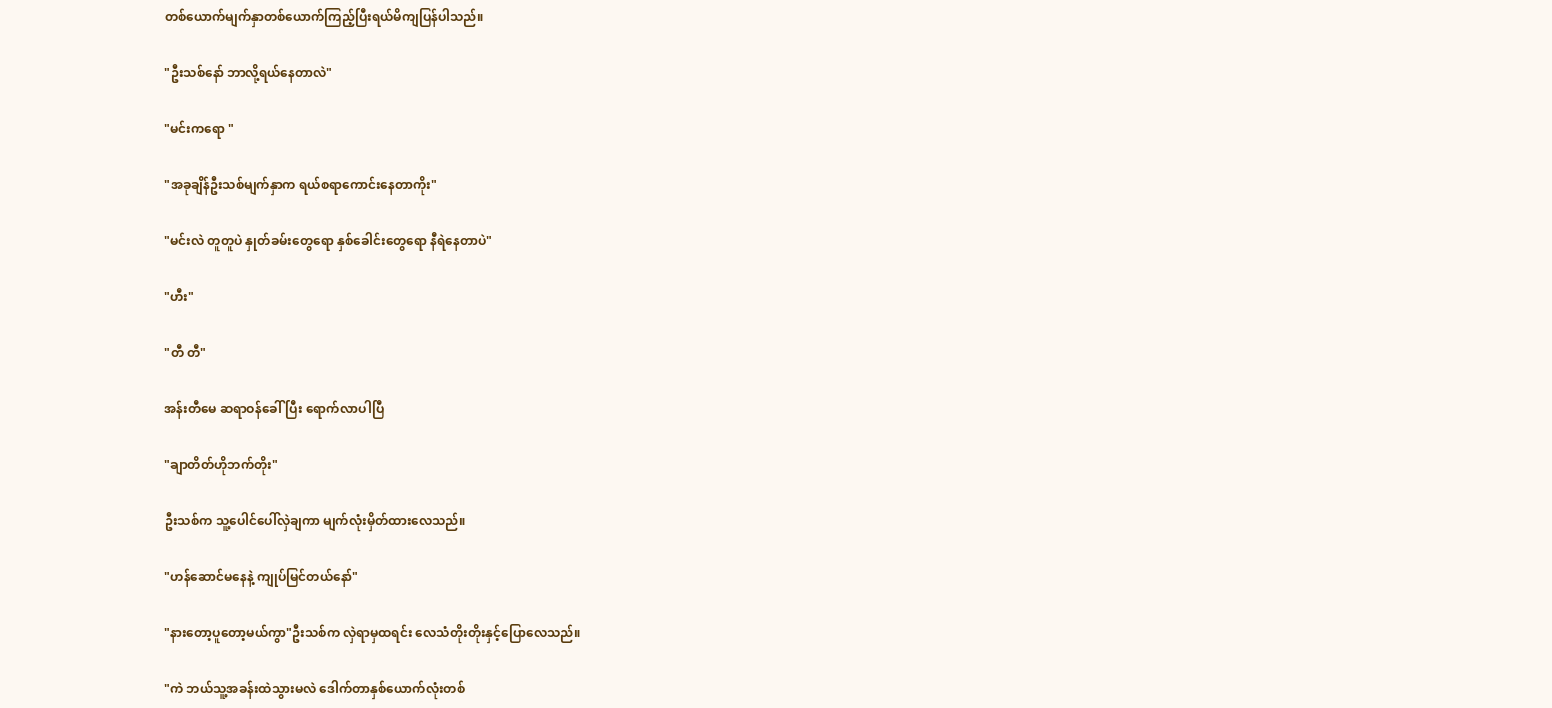တစ်ယောက်မျက်နှာတစ်ယောက်ကြည့်ပြီးရယ်မိကျပြန်ပါသည်။

"ဦးသစ်နော် ဘာလို့ရယ်နေတာလဲ"

"မင်းကရော "

"အခုချိန်ဦးသစ်မျက်နှာက ရယ်စရာကောင်းနေတာကိုး"

"မင်းလဲ တူတူပဲ နှုတ်ခမ်းတွေရော နှစ်ခေါင်းတွေရော နီရဲနေတာပဲ"

"ဟီး"

"တီ တီ"

အန်းတီမေ ဆရာဝန်ခေါ်ပြီး ရောက်လာပါပြီ

"ချာတိတ်ဟိုဘက်တိုး"

ဦးသစ်က သူ့ပေါင်ပေါ်လှဲချကာ မျက်လုံးမှိတ်ထားလေသည်။

"ဟန်ဆောင်မနေနဲ့ ကျုပ်မြင်တယ်နော်"

"နားတော့ပူတော့မယ်ကွာ"ဦးသစ်က လှဲရာမှထရင်း လေသံတိုးတိုးနှင့်ပြောလေသည်။

"ကဲ ဘယ်သူ့အခန်းထဲသွားမလဲ ဒေါက်တာနှစ်ယောက်လုံးတစ်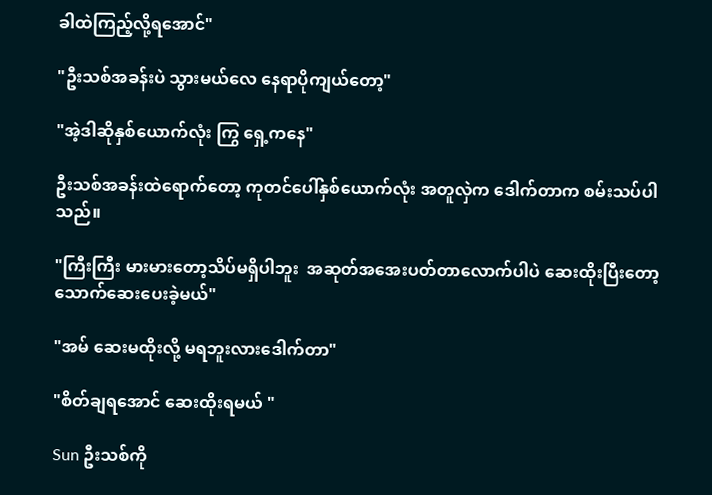ခါထဲကြည့်လို့ရအောင်"

"ဦးသစ်အခန်းပဲ သွားမယ်လေ နေရာပိုကျယ်တော့"

"အဲ့ဒါဆိုနှစ်ယောက်လုံး ကြွ ရှေ့ကနေ"

ဦးသစ်အခန်းထဲရောက်တော့ ကုတင်ပေါ်နှစ်ယောက်လုံး အတူလှဲက ဒေါက်တာက စမ်းသပ်ပါသည်။

"ကြီးကြီး မားမားတော့သိပ်မရှိပါဘူး  အဆုတ်အအေးပတ်တာလောက်ပါပဲ ဆေးထိုးပြီးတော့ သောက်ဆေးပေးခဲ့မယ်"

"အမ် ဆေးမထိုးလို့ မရဘူးလားဒေါက်တာ"

"စိတ်ချရအောင် ဆေးထိုးရမယ် "

Sun ဦးသစ်ကို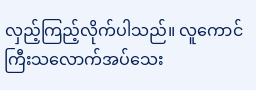လှည့်ကြည့်လိုက်ပါသည်။ လူကောင်ကြီးသလောက်အပ်သေး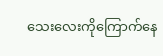သေးလေးကိုကြောက်နေ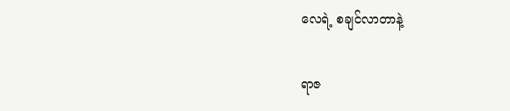လေရဲ့ စချင်လာတာနဲ့

ရာဇ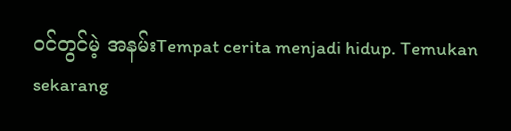ဝင်တွင်မဲ့ အနမ်းTempat cerita menjadi hidup. Temukan sekarang